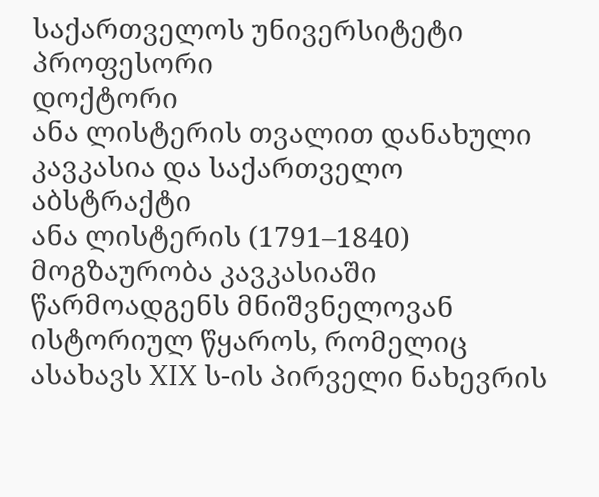საქართველოს უნივერსიტეტი პროფესორი
დოქტორი
ანა ლისტერის თვალით დანახული კავკასია და საქართველო
აბსტრაქტი
ანა ლისტერის (1791–1840) მოგზაურობა კავკასიაში წარმოადგენს მნიშვნელოვან ისტორიულ წყაროს, რომელიც ასახავს XIX ს-ის პირველი ნახევრის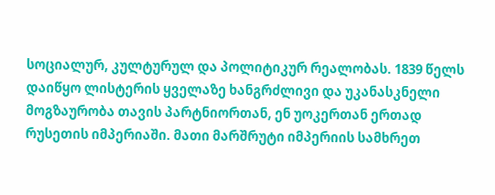სოციალურ, კულტურულ და პოლიტიკურ რეალობას. 1839 წელს დაიწყო ლისტერის ყველაზე ხანგრძლივი და უკანასკნელი მოგზაურობა თავის პარტნიორთან, ენ უოკერთან ერთად რუსეთის იმპერიაში. მათი მარშრუტი იმპერიის სამხრეთ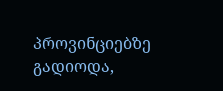პროვინციებზე გადიოდა,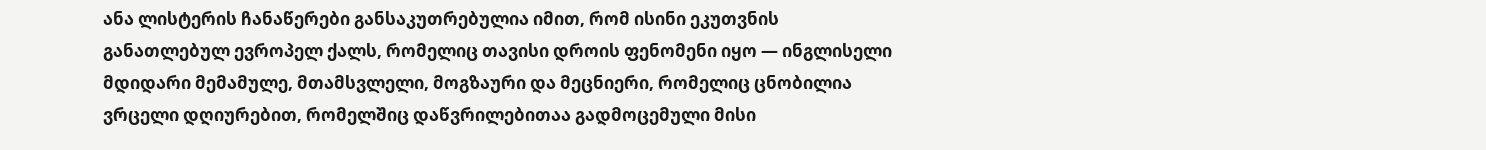ანა ლისტერის ჩანაწერები განსაკუთრებულია იმით, რომ ისინი ეკუთვნის განათლებულ ევროპელ ქალს, რომელიც თავისი დროის ფენომენი იყო — ინგლისელი მდიდარი მემამულე, მთამსვლელი, მოგზაური და მეცნიერი, რომელიც ცნობილია ვრცელი დღიურებით, რომელშიც დაწვრილებითაა გადმოცემული მისი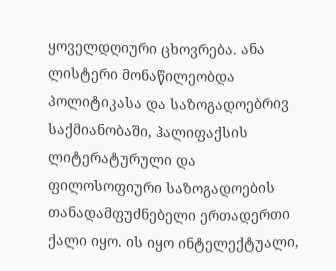ყოველდღიური ცხოვრება. ანა ლისტერი მონაწილეობდა პოლიტიკასა და საზოგადოებრივ საქმიანობაში, ჰალიფაქსის ლიტერატურული და ფილოსოფიური საზოგადოების თანადამფუძნებელი ერთადერთი ქალი იყო. ის იყო ინტელექტუალი,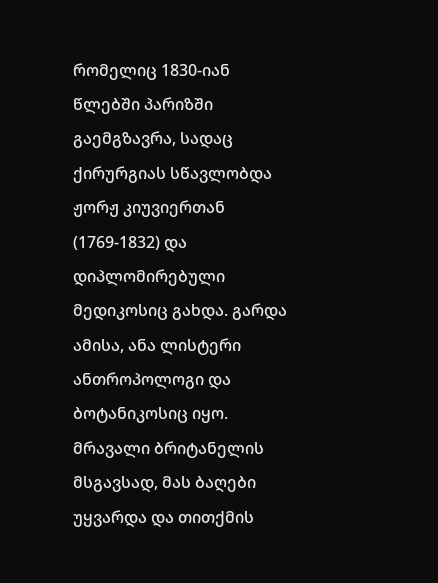რომელიც 1830-იან წლებში პარიზში გაემგზავრა, სადაც ქირურგიას სწავლობდა ჟორჟ კიუვიერთან (1769-1832) და დიპლომირებული მედიკოსიც გახდა. გარდა ამისა, ანა ლისტერი ანთროპოლოგი და ბოტანიკოსიც იყო. მრავალი ბრიტანელის მსგავსად, მას ბაღები უყვარდა და თითქმის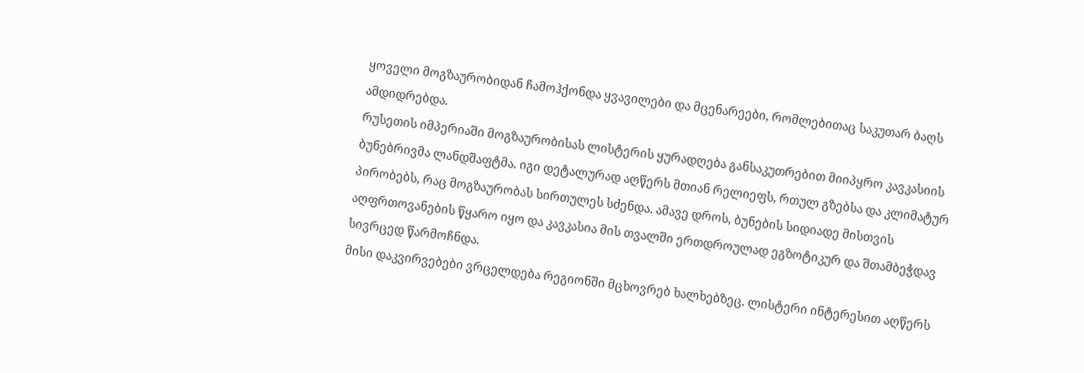ყოველი მოგზაურობიდან ჩამოჰქონდა ყვავილები და მცენარეები, რომლებითაც საკუთარ ბაღს ამდიდრებდა.
რუსეთის იმპერიაში მოგზაურობისას ლისტერის ყურადღება განსაკუთრებით მიიპყრო კავკასიის ბუნებრივმა ლანდშაფტმა. იგი დეტალურად აღწერს მთიან რელიეფს, რთულ გზებსა და კლიმატურ პირობებს, რაც მოგზაურობას სირთულეს სძენდა. ამავე დროს, ბუნების სიდიადე მისთვის აღფრთოვანების წყარო იყო და კავკასია მის თვალში ერთდროულად ეგზოტიკურ და შთამბეჭდავ სივრცედ წარმოჩნდა.
მისი დაკვირვებები ვრცელდება რეგიონში მცხოვრებ ხალხებზეც. ლისტერი ინტერესით აღწერს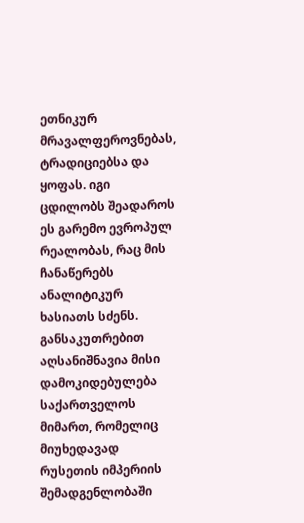ეთნიკურ მრავალფეროვნებას, ტრადიციებსა და ყოფას. იგი ცდილობს შეადაროს ეს გარემო ევროპულ რეალობას, რაც მის ჩანაწერებს ანალიტიკურ ხასიათს სძენს. განსაკუთრებით აღსანიშნავია მისი დამოკიდებულება საქართველოს მიმართ, რომელიც მიუხედავად რუსეთის იმპერიის შემადგენლობაში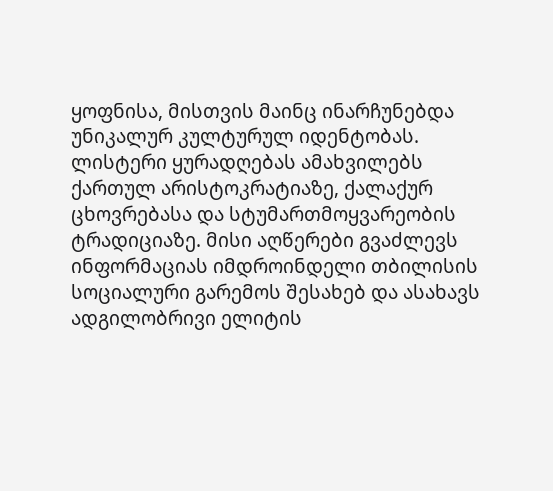ყოფნისა, მისთვის მაინც ინარჩუნებდა უნიკალურ კულტურულ იდენტობას.
ლისტერი ყურადღებას ამახვილებს ქართულ არისტოკრატიაზე, ქალაქურ ცხოვრებასა და სტუმართმოყვარეობის ტრადიციაზე. მისი აღწერები გვაძლევს ინფორმაციას იმდროინდელი თბილისის სოციალური გარემოს შესახებ და ასახავს ადგილობრივი ელიტის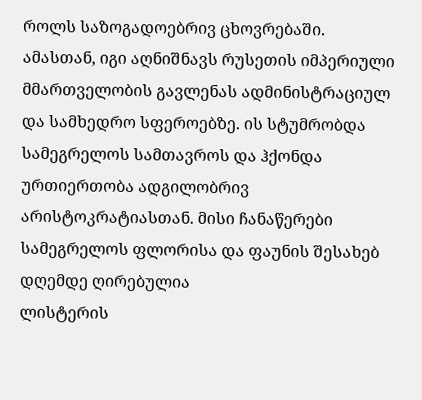როლს საზოგადოებრივ ცხოვრებაში. ამასთან, იგი აღნიშნავს რუსეთის იმპერიული მმართველობის გავლენას ადმინისტრაციულ და სამხედრო სფეროებზე. ის სტუმრობდა სამეგრელოს სამთავროს და ჰქონდა ურთიერთობა ადგილობრივ არისტოკრატიასთან. მისი ჩანაწერები სამეგრელოს ფლორისა და ფაუნის შესახებ დღემდე ღირებულია
ლისტერის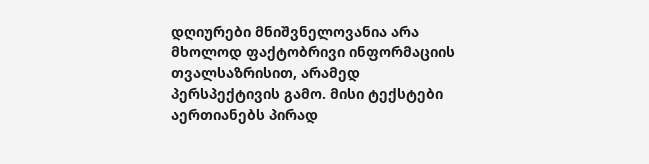დღიურები მნიშვნელოვანია არა მხოლოდ ფაქტობრივი ინფორმაციის თვალსაზრისით, არამედ პერსპექტივის გამო. მისი ტექსტები აერთიანებს პირად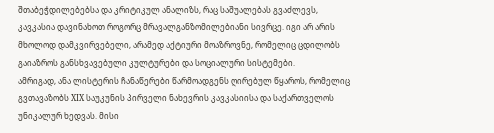შთაბეჭდილებებსა და კრიტიკულ ანალიზს, რაც საშუალებას გვაძლევს, კავკასია დავინახოთ როგორც მრავალგანზომილებიანი სივრცე. იგი არ არის მხოლოდ დამკვირვებელი, არამედ აქტიური მოაზროვნე, რომელიც ცდილობს გაიაზროს განსხვავებული კულტურები და სოციალური სისტემები.
ამრიგად, ანა ლისტერის ჩანაწერები წარმოადგენს ღირებულ წყაროს, რომელიც გვთავაზობს XIX საუკუნის პირველი ნახევრის კავკასიისა და საქართველოს უნიკალურ ხედვას. მისი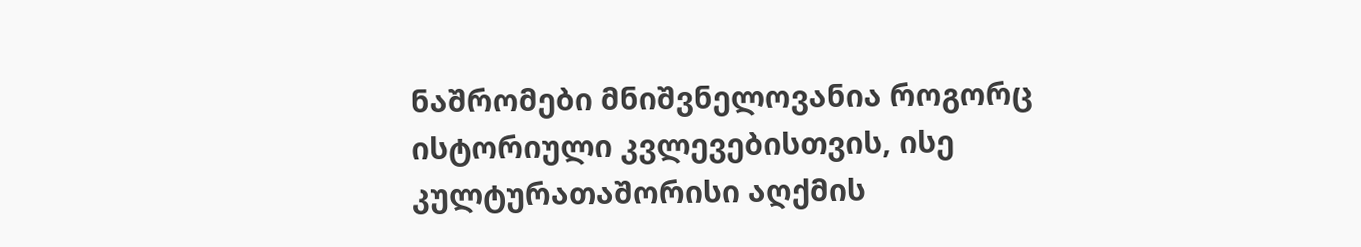ნაშრომები მნიშვნელოვანია როგორც ისტორიული კვლევებისთვის, ისე კულტურათაშორისი აღქმის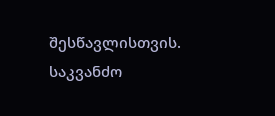შესწავლისთვის.
საკვანძო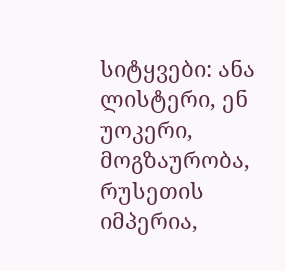სიტყვები: ანა ლისტერი, ენ უოკერი, მოგზაურობა, რუსეთის იმპერია,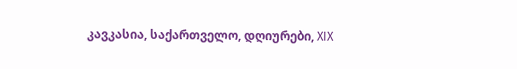კავკასია, საქართველო, დღიურები, XIX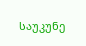საუკუნე